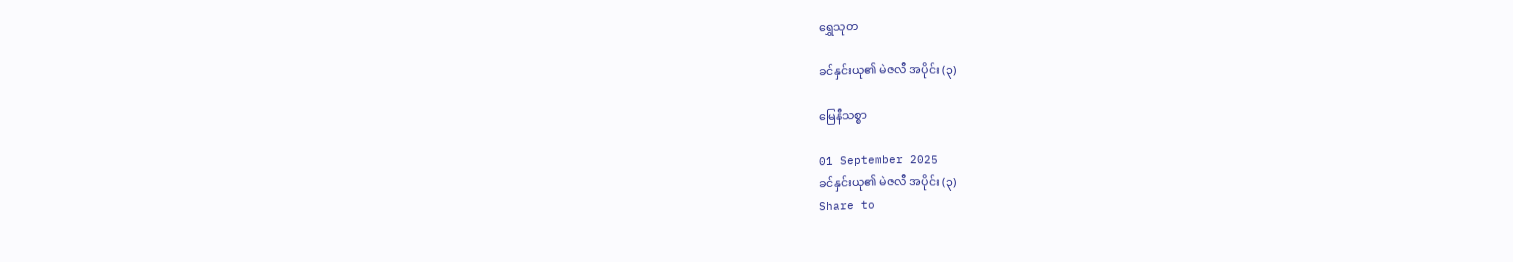ရွှေသုတ‌

ခင်နှင်းယု၏ မဲဇလီ အပိုင်း (၃)

မြေနီသစ္စာ

01 September 2025
ခင်နှင်းယု၏ မဲဇလီ အပိုင်း (၃)
Share to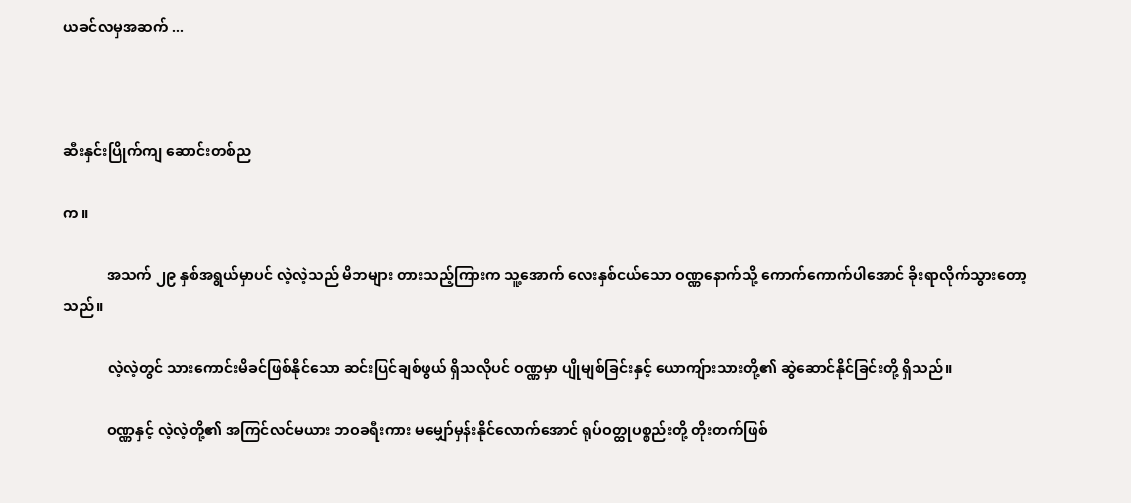ယခင်လမှအဆက် ...



ဆီးနှင်းပြိုက်ကျ ဆောင်းတစ်ည

က။

            အသက် ၂၉ နှစ်အရွယ်မှာပင် လဲ့လဲ့သည် မိဘများ တားသည့်ကြားက သူ့အောက် လေးနှစ်ငယ်သော ဝဏ္ဏနောက်သို့ ကောက်ကောက်ပါအောင် ခိုးရာလိုက်သွားတော့သည်။

            လဲ့လဲ့တွင် သားကောင်းမိခင်ဖြစ်နိုင်သော ဆင်းပြင်ချစ်ဖွယ် ရှိသလိုပင် ဝဏ္ဏမှာ ပျိုမျစ်ခြင်းနှင့် ယောကျ်ားသားတို့၏ ဆွဲဆောင်နိုင်ခြင်းတို့ ရှိသည်။

            ဝဏ္ဏနှင့် လဲ့လဲ့တို့၏ အကြင်လင်မယား ဘဝခရီးကား မမျှော်မှန်းနိုင်လောက်အောင် ရုပ်ဝတ္ထုပစ္စည်းတို့ တိုးတက်ဖြစ်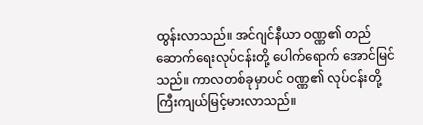ထွန်းလာသည်။ အင်ဂျင်နီယာ ဝဏ္ဏ၏ တည်ဆောက်ရေးလုပ်ငန်းတို့ ပေါက်ရောက် အောင်မြင်သည်။ ကာလတစ်ခုမှာပင် ဝဏ္ဏ၏ လုပ်ငန်းတို့ ကြီးကျယ်မြင့်မားလာသည်။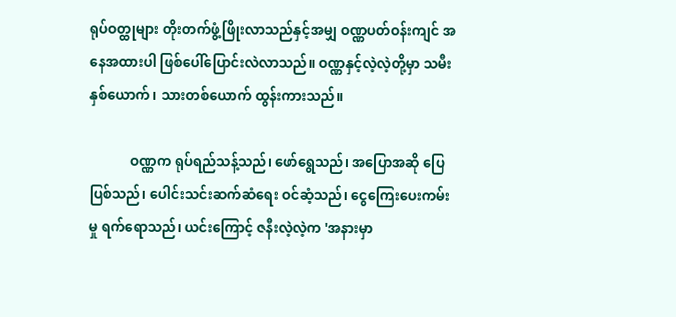ရုပ်ဝတ္ထုများ တိုးတက်ဖွံ့ဖြိုးလာသည်နှင့်အမျှ ဝဏ္ဏပတ်ဝန်းကျင် အနေအထားပါ ဖြစ်ပေါ်ပြောင်းလဲလာသည်။ ဝဏ္ဏနှင့်လဲ့လဲ့တို့မှာ သမီးနှစ်ယောက်၊ သားတစ်ယောက် ထွန်းကားသည်။

            ဝဏ္ဏက ရုပ်ရည်သန့်သည်၊ ဖော်ရွေသည်၊ အပြောအဆို ပြေပြစ်သည်၊ ပေါင်းသင်းဆက်ဆံရေး ဝင်ဆံ့သည်၊ ငွေကြေးပေးကမ်းမှု ရက်ရောသည်၊ ယင်းကြောင့် ဇနီးလဲ့လဲ့က 'အနားမှာ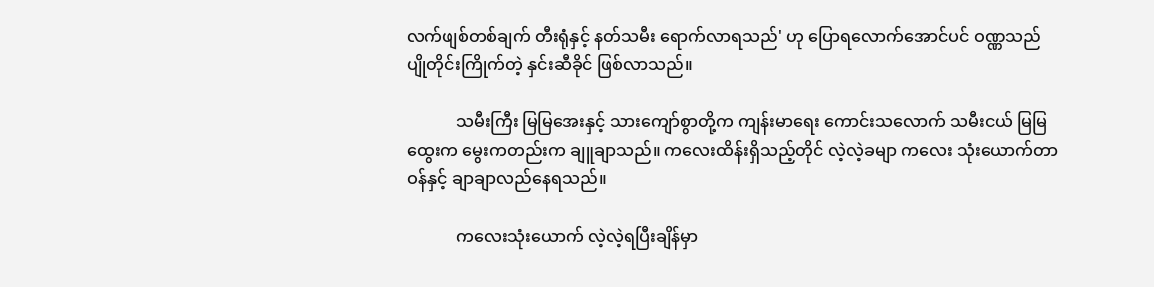လက်ဖျစ်တစ်ချက် တီးရုံနှင့် နတ်သမီး ရောက်လာရသည်' ဟု ပြောရလောက်အောင်ပင် ဝဏ္ဏသည် ပျိုတိုင်းကြိုက်တဲ့ နှင်းဆီခိုင် ဖြစ်လာသည်။

            သမီးကြီး မြမြအေးနှင့် သားကျော်စွာတို့က ကျန်းမာရေး ကောင်းသလောက် သမီးငယ် မြမြထွေးက မွေးကတည်းက ချူချာသည်။ ကလေးထိန်းရှိသည့်တိုင် လဲ့လဲ့ခမျာ ကလေး သုံးယောက်တာဝန်နှင့် ချာချာလည်နေရသည်။

            ကလေးသုံးယောက် လဲ့လဲ့ရပြီးချိန်မှာ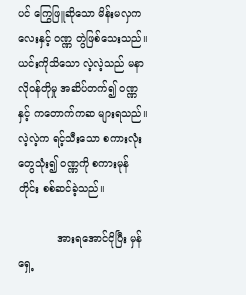ပင် ကြွေဖြူဆိုသော မိန်းမလှကလေးနှင့် ဝဏ္ဏ တွဲဖြစ်သေးသည်။ ယင်းကိုသိသော လဲ့လဲ့သည် မနာလိုဝန်တိုမှု အဆိပ်တက်၍ ဝဏ္ဏနှင့် ကတောက်ကဆ များရသည်။ လဲ့လဲ့က ရင့်သီးသော စကားလုံးတွေသုံး၍ ဝဏ္ဏကို စကားမုန်တိုင်း စစ်ဆင်ခဲ့သည်။

            အားရအောင်ငိုပြီး မှန်ရှေ့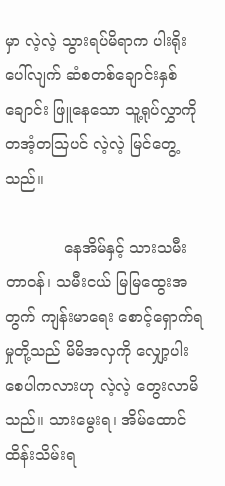မှာ လဲ့လဲ့ သွားရပ်မိရာက ပါးရိုးပေါ်လျက် ဆံစတစ်ချောင်းနှစ်ချောင်း ဖြူနေသော သူ့ရုပ်လွှာကို တအံ့တသြပင် လဲ့လဲ့ မြင်တွေ့သည်။

            နေအိမ်နှင့် သားသမီးတာဝန်၊ သမီးငယ် မြမြထွေးအတွက် ကျန်းမာရေး စောင့်ရှောက်ရမှုတို့သည် မိမိအလှကို လျှော့ပါးစေပါကလားဟု လဲ့လဲ့ တွေးလာမိသည်။ သားမွေးရ၊ အိမ်ထောင်ထိန်းသိမ်းရ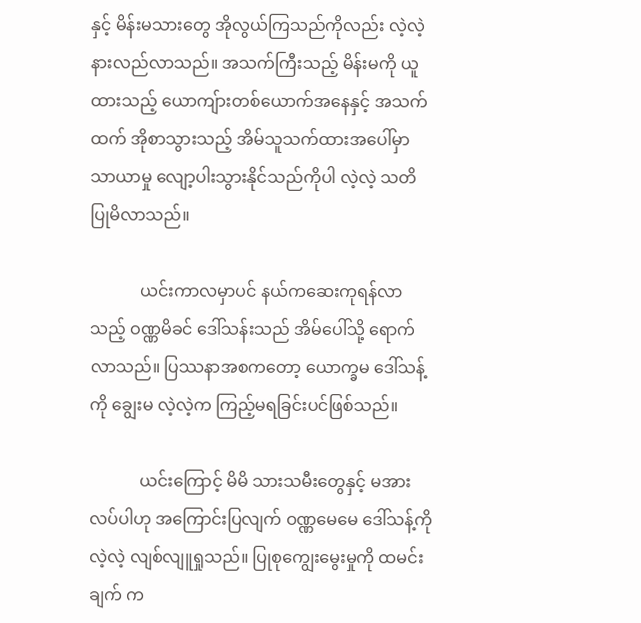နှင့် မိန်းမသားတွေ အိုလွယ်ကြသည်ကိုလည်း လဲ့လဲ့ နားလည်လာသည်။ အသက်ကြီးသည့် မိန်းမကို ယူထားသည့် ယောကျ်ားတစ်ယောက်အနေနှင့် အသက်ထက် အိုစာသွားသည့် အိမ်သူသက်ထားအပေါ်မှာ သာယာမှု လျော့ပါးသွားနိုင်သည်ကိုပါ လဲ့လဲ့ သတိပြုမိလာသည်။

            ယင်းကာလမှာပင် နယ်ကဆေးကုရန်လာသည့် ဝဏ္ဏမိခင် ဒေါ်သန်းသည် အိမ်ပေါ်သို့ ရောက်လာသည်။ ပြဿနာအစကတော့ ယောက္ခမ ဒေါ်သန့်ကို ချွေးမ လဲ့လဲ့က ကြည့်မရခြင်းပင်ဖြစ်သည်။

            ယင်းကြောင့် မိမိ သားသမီးတွေနှင့် မအားလပ်ပါဟု အကြောင်းပြလျက် ဝဏ္ဏမေမေ ဒေါ်သန့်ကို လဲ့လဲ့ လျစ်လျူရှုသည်။ ပြုစုကျွေးမွေးမှုကို ထမင်းချက် က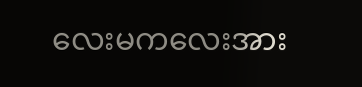လေးမကလေးအား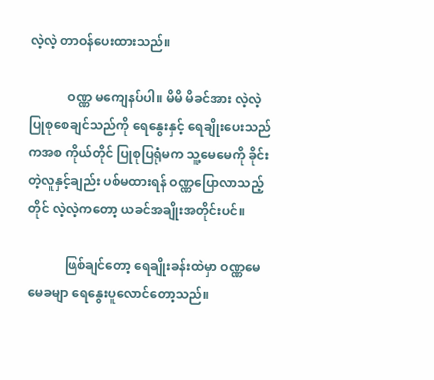လဲ့လဲ့ တာဝန်ပေးထားသည်။

            ဝဏ္ဏ မကျေနပ်ပါ။ မိမိ မိခင်အား လဲ့လဲ့ ပြုစုစေချင်သည်ကို ရေနွေးနှင့် ရေချိုးပေးသည်ကအစ ကိုယ်တိုင် ပြုစုပြရုံမက သူ့မေမေကို ခိုင်းတဲ့လူနှင့်ချည်း ပစ်မထားရန် ဝဏ္ဏပြောလာသည့်တိုင် လဲ့လဲ့ကတော့ ယခင်အချိုးအတိုင်းပင်။

            ဖြစ်ချင်တော့ ရေချိုးခန်းထဲမှာ ဝဏ္ဏမေမေခမျာ ရေနွေးပူလောင်တော့သည်။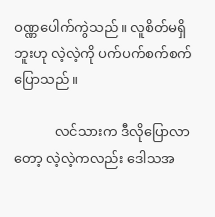ဝဏ္ဏပေါက်ကွဲသည်။ လူစိတ်မရှိဘူးဟု လဲ့လဲ့ကို ပက်ပက်စက်စက် ပြောသည်။

            လင်သားက ဒီလိုပြောလာတော့ လဲ့လဲ့ကလည်း ဒေါသအ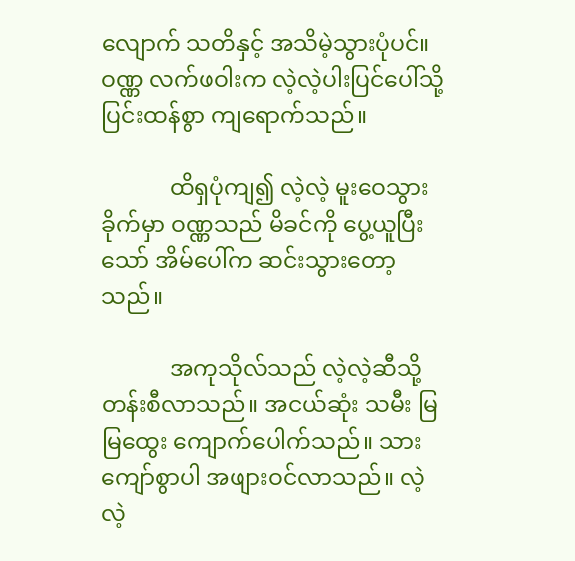လျောက် သတိနှင့် အသိမဲ့သွားပုံပင်။ ဝဏ္ဏ လက်ဖဝါးက လဲ့လဲ့ပါးပြင်ပေါ်သို့ ပြင်းထန်စွာ ကျရောက်သည်။

            ထိရှပုံကျ၍ လဲ့လဲ့ မူးဝေသွားခိုက်မှာ ဝဏ္ဏသည် မိခင်ကို ပွေ့ယူပြီးသော် အိမ်ပေါ်က ဆင်းသွားတော့သည်။

            အကုသိုလ်သည် လဲ့လဲ့ဆီသို့ တန်းစီလာသည်။ အငယ်ဆုံး သမီး မြမြထွေး ကျောက်ပေါက်သည်။ သားကျော်စွာပါ အဖျားဝင်လာသည်။ လဲ့လဲ့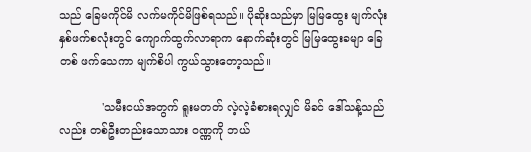သည် ခြေမကိုင်မိ လက်မကိုင်မိဖြစ်ရသည်။ ပိုဆိုးသည်မှာ မြမြထွေး မျက်လုံးနှစ်ဖက်စလုံးတွင် ကျောက်ထွက်လာရာက နောက်ဆုံးတွင် မြမြထွေးခမျာ ခြေတစ် ဖက်သေကာ မျက်စိပါ ကွယ်သွားတော့သည်။

            'သမီးငယ်အတွက် ရူးမတတ် လဲ့လဲ့ခံစားရလျှင် မိခင် ဒေါ်သန့်သည်လည်း တစ်ဦးတည်းသောသား ဝဏ္ဏကို ဘယ်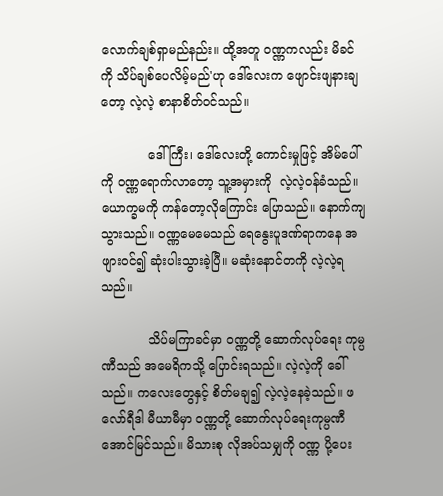လောက်ချစ်ရှာမည်နည်း။ ထို့အတူ ဝဏ္ဏကလည်း မိခင်ကို သိပ်ချစ်ပေလိမ့်မည်'ဟု ဒေါ်လေးက ဖျောင်းဖျနားချတော့ လဲ့လဲ့ စာနာစိတ်ဝင်သည်။

            ဒေါ်ကြီး၊ ဒေါ်လေးတို့ ကောင်းမှုဖြင့် အိမ်ပေါ်ကို ဝဏ္ဏရောက်လာတော့ သူ့အမှားကို  လဲ့လဲ့ဝန်ခံသည်။ ယောက္ခမကို ကန်တော့လိုကြောင်း ပြောသည်။ နောက်ကျသွားသည်။ ဝဏ္ဏမေမေသည် ရေနွေးပူဒဏ်ရာကနေ အဖျားဝင်၍ ဆုံးပါးသွားခဲ့ပြီ။ မဆုံးနောင်တကို လဲ့လဲ့ရသည်။

            သိပ်မကြာခင်မှာ ဝဏ္ဏတို့ ဆောက်လုပ်ရေး ကုမ္ပဏီသည် အမေရိကသို့ ပြောင်းရသည်။ လဲ့လဲ့ကို ခေါ်သည်။ ကလေးတွေနှင့် စိတ်မချ၍ လဲ့လဲ့နေခဲ့သည်။ ဖလော်ရီဒါ မီယာမီမှာ ဝဏ္ဏတို့ ဆောက်လုပ်ရေးကုမ္ပဏီ အောင်မြင်သည်။ မိသားစု လိုအပ်သမျှကို ဝဏ္ဏ ပို့ပေး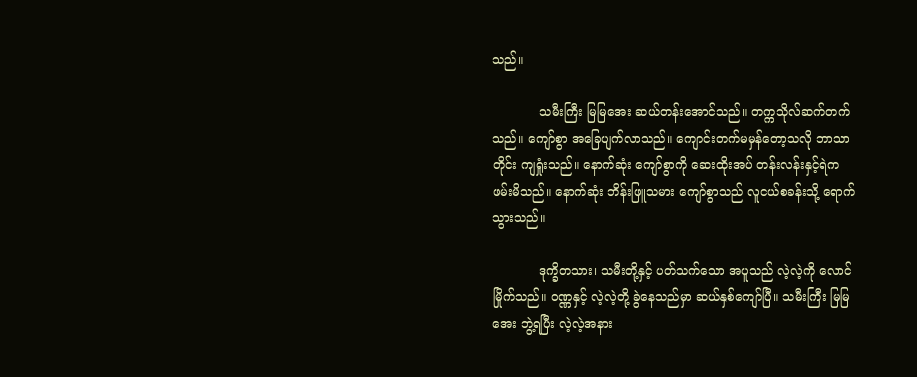သည်။

            သမီးကြီး မြမြအေး ဆယ်တန်းအောင်သည်။ တက္ကသိုလ်ဆက်တက်သည်။ ကျော်စွာ အခြေပျက်လာသည်။ ကျောင်းတက်မမှန်တော့သလို ဘာသာတိုင်း ကျရှုံးသည်။ နောက်ဆုံး ကျော်စွာကို ဆေးထိုးအပ် တန်းလန်းနှင့်ရဲက ဖမ်းမိသည်။ နောက်ဆုံး ဘိန်းဖြူသမား ကျော်စွာသည် လူငယ်စခန်းသို့ ရောက်သွားသည်။

            ဒုက္ခိတသား၊ သမီးတို့နှင့် ပတ်သက်သော အပူသည် လဲ့လဲ့ကို လောင်မြိုက်သည်။ ဝဏ္ဏနှင့် လဲ့လဲ့တို့ ခွဲနေသည်မှာ ဆယ်နှစ်ကျော်ပြီ။ သမီးကြီး မြမြအေး ဘွဲ့ရပြီး လဲ့လဲ့အနား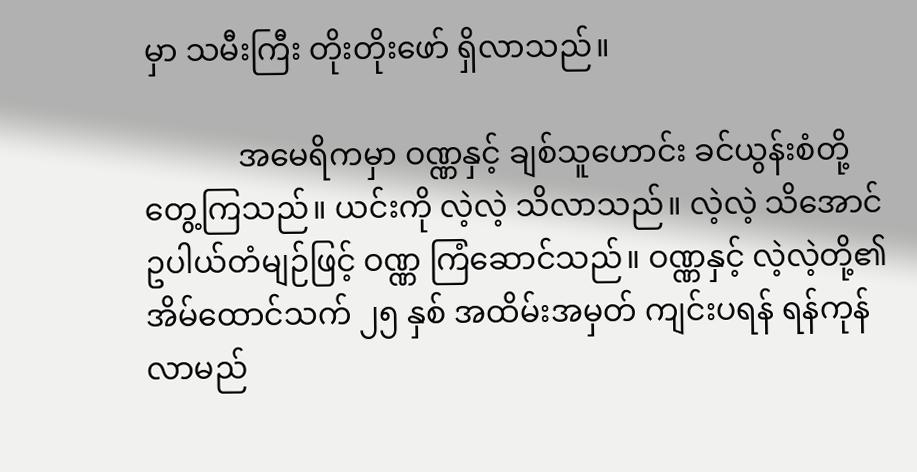မှာ သမီးကြီး တိုးတိုးဖော် ရှိလာသည်။

            အမေရိကမှာ ဝဏ္ဏနှင့် ချစ်သူဟောင်း ခင်ယွန်းစံတို့ တွေ့ကြသည်။ ယင်းကို လဲ့လဲ့ သိလာသည်။ လဲ့လဲ့ သိအောင် ဥပါယ်တံမျဉ်ဖြင့် ဝဏ္ဏ ကြံဆောင်သည်။ ဝဏ္ဏနှင့် လဲ့လဲ့တို့၏ အိမ်ထောင်သက် ၂၅ နှစ် အထိမ်းအမှတ် ကျင်းပရန် ရန်ကုန်လာမည်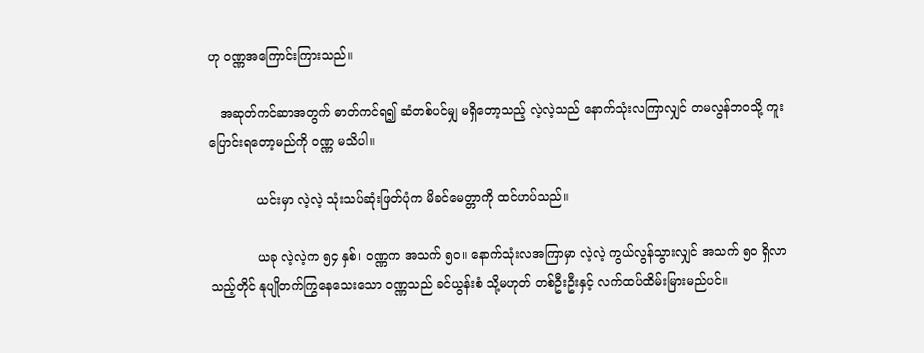ဟု ဝဏ္ဏအကြောင်းကြားသည်။

   အဆုတ်ကင်ဆာအတွက် ဓာတ်ကင်ရ၍ ဆံတစ်ပင်မျှ မရှိတော့သည့် လဲ့လဲ့သည် နောက်သုံးလကြာလျှင် တမလွန်ဘဝသို့ ကူးပြောင်းရတော့မည်ကို ဝဏ္ဏ မသိပါ။

            ယင်းမှာ လဲ့လဲ့ သုံးသပ်ဆုံးဖြတ်ပုံက မိခင်မေတ္တာကို ထင်ဟပ်သည်။

            ယခု လဲ့လဲ့က ၅၄ နှစ်၊ ဝဏ္ဏက အသက် ၅ဝ။ နောက်သုံးလအကြာမှာ လဲ့လဲ့ ကွယ်လွန်သွားလျှင် အသက် ၅ဝ ရှိလာသည့်တိုင် နုပျိုတက်ကြွနေသေးသော ဝဏ္ဏသည် ခင်ယွန်းစံ သို့မဟုတ် တစ်ဦးဦးနှင့် လက်ထပ်ထိမ်းမြားမည်ပင်။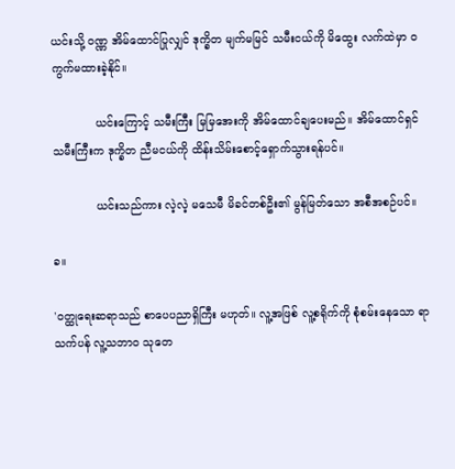ယင်းသို့ ဝဏ္ဏ အိမ်ထောင်ပြုလျှင် ဒုက္ခိတ မျက်မမြင် သမီးငယ်ကို မိထွေး လက်ထဲမှာ ဝကွက်မထားခဲ့နိုင်။

            ယင်းကြောင့် သမီးကြီး မြမြအေးကို အိမ်ထောင်ချပေးမည်။ အိမ်ထောင်ရှင် သမီးကြီးက ဒုက္ခိတ ညီမငယ်ကို ထိန်းသိမ်းစောင့်ရှောက်သွားရန်ပင်။

            ယင်းသည်ကား လဲ့လဲ့ မသေမီ မိခင်တစ်ဦး၏ မွန်မြတ်သော အစီအစဉ်ပင်။

ခ။

'ဝတ္ထုရေးဆရာသည် စာပေပညာရှိကြီး မဟုတ်။ လူ့အဖြစ် လူ့စရိုက်ကို စုံစမ်းနေသော ရာသက်ပန် လူ့သဘာဝ သုတေ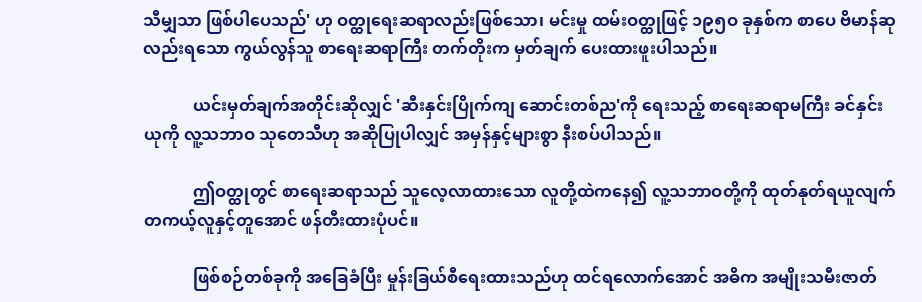သီမျှသာ ဖြစ်ပါပေသည်' ဟု ဝတ္ထုရေးဆရာလည်းဖြစ်သော၊ မင်းမှု ထမ်းဝတ္ထုဖြင့် ၁၉၅ဝ ခုနှစ်က စာပေ ဗိမာန်ဆုလည်းရသော ကွယ်လွန်သူ စာရေးဆရာကြီး တက်တိုးက မှတ်ချက် ပေးထားဖူးပါသည်။

            ယင်းမှတ်ချက်အတိုင်းဆိုလျှင် 'ဆီးနှင်းပြိုက်ကျ ဆောင်းတစ်ည'ကို ရေးသည့် စာရေးဆရာမကြီး ခင်နှင်းယုကို လူ့သဘာဝ သုတေသီဟု အဆိုပြုပါလျှင် အမှန်နှင့်များစွာ နီးစပ်ပါသည်။

            ဤဝတ္ထုတွင် စာရေးဆရာသည် သူလေ့လာထားသော လူတို့ထဲကနေ၍ လူ့သဘာဝတို့ကို ထုတ်နုတ်ရယူလျက် တကယ့်လူနှင့်တူအောင် ဖန်တီးထားပုံပင်။

            ဖြစ်စဉ်တစ်ခုကို အခြေခံပြီး မှုန်းခြယ်စီရေးထားသည်ဟု ထင်ရလောက်အောင် အဓိက အမျိုးသမီးဇာတ်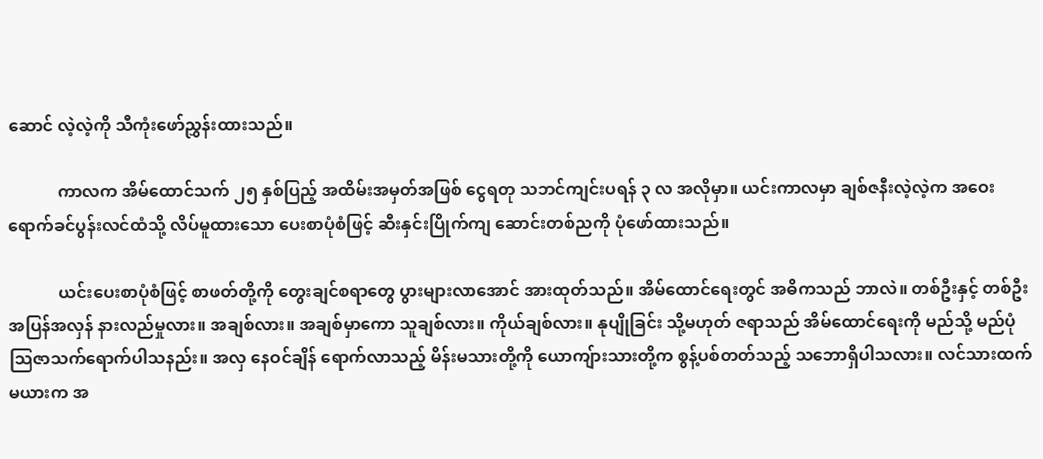ဆောင် လဲ့လဲ့ကို သီကုံးဖော်ညွှန်းထားသည်။

            ကာလက အိမ်ထောင်သက် ၂၅ နှစ်ပြည့် အထိမ်းအမှတ်အဖြစ် ငွေရတု သဘင်ကျင်းပရန် ၃ လ အလိုမှာ။ ယင်းကာလမှာ ချစ်ဇနီးလဲ့လဲ့က အဝေးရောက်ခင်ပွန်းလင်ထံသို့ လိပ်မူထားသော ပေးစာပုံစံဖြင့် ဆီးနှင်းပြိုက်ကျ ဆောင်းတစ်ညကို ပုံဖော်ထားသည်။

            ယင်းပေးစာပုံစံဖြင့် စာဖတ်တို့ကို တွေးချင်စရာတွေ ပွားများလာအောင် အားထုတ်သည်။ အိမ်ထောင်ရေးတွင် အဓိကသည် ဘာလဲ။ တစ်ဦးနှင့် တစ်ဦး အပြန်အလှန် နားလည်မှုလား။ အချစ်လား။ အချစ်မှာကော သူချစ်လား။ ကိုယ်ချစ်လား။ နုပျိုခြင်း သို့မဟုတ် ဇရာသည် အိမ်ထောင်ရေးကို မည်သို့ မည်ပုံ သြဇာသက်ရောက်ပါသနည်း။ အလှ နေဝင်ချိန် ရောက်လာသည့် မိန်းမသားတို့ကို ယောကျ်ားသားတို့က စွန့်ပစ်တတ်သည့် သဘောရှိပါသလား။ လင်သားထက် မယားက အ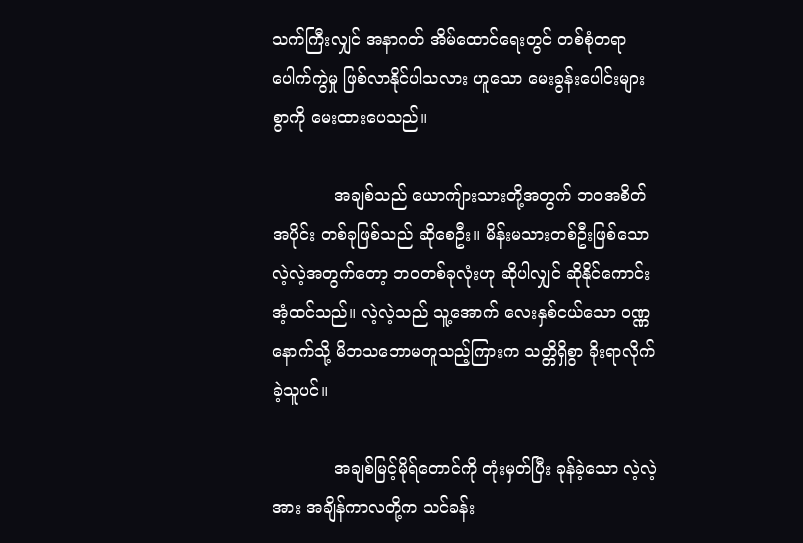သက်ကြီးလျှင် အနာဂတ် အိမ်ထောင်ရေးတွင် တစ်စုံတရာ ပေါက်ကွဲမှု ဖြစ်လာနိုင်ပါသလား ဟူသော မေးခွန်းပေါင်းများစွာကို မေးထားပေသည်။

            အချစ်သည် ယောကျ်ားသားတို့အတွက် ဘဝအစိတ်အပိုင်း တစ်ခုဖြစ်သည် ဆိုစေဦး။ မိန်းမသားတစ်ဦးဖြစ်သော လဲ့လဲ့အတွက်တော့ ဘဝတစ်ခုလုံးဟု ဆိုပါလျှင် ဆိုနိုင်ကောင်းအံ့ထင်သည်။ လဲ့လဲ့သည် သူ့အောက် လေးနှစ်ငယ်သော ဝဏ္ဏနောက်သို့ မိဘသဘောမတူသည့်ကြားက သတ္တိရှိစွာ ခိုးရာလိုက်ခဲ့သူပင်။

            အချစ်မြင့်မိုရ်တောင်ကို တုံးမှတ်ပြီး ခုန်ခဲ့သော လဲ့လဲ့အား အချိန်ကာလတို့က သင်ခန်း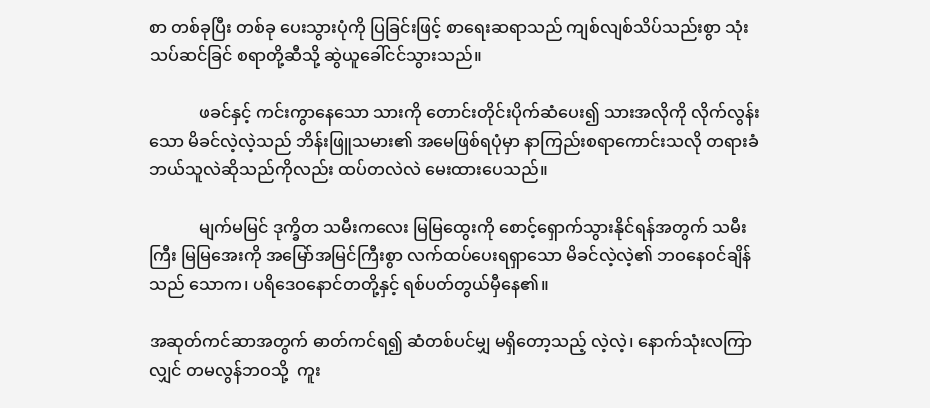စာ တစ်ခုပြီး တစ်ခု ပေးသွားပုံကို ပြခြင်းဖြင့် စာရေးဆရာသည် ကျစ်လျစ်သိပ်သည်းစွာ သုံးသပ်ဆင်ခြင် စရာတို့ဆီသို့ ဆွဲယူခေါ်ငင်သွားသည်။

            ဖခင်နှင့် ကင်းကွာနေသော သားကို တောင်းတိုင်းပိုက်ဆံပေး၍ သားအလိုကို လိုက်လွန်းသော မိခင်လဲ့လဲ့သည် ဘိန်းဖြူသမား၏ အမေဖြစ်ရပုံမှာ နာကြည်းစရာကောင်းသလို တရားခံ ဘယ်သူလဲဆိုသည်ကိုလည်း ထပ်တလဲလဲ မေးထားပေသည်။

            မျက်မမြင် ဒုက္ခိတ သမီးကလေး မြမြထွေးကို စောင့်ရှောက်သွားနိုင်ရန်အတွက် သမီးကြီး မြမြအေးကို အမြော်အမြင်ကြီးစွာ လက်ထပ်ပေးရရှာသော မိခင်လဲ့လဲ့၏ ဘဝနေဝင်ချိန်သည် သောက၊ ပရိဒေဝနောင်တတို့နှင့် ရစ်ပတ်တွယ်မှီနေ၏။

အဆုတ်ကင်ဆာအတွက် ဓာတ်ကင်ရ၍ ဆံတစ်ပင်မျှ မရှိတော့သည့် လဲ့လဲ့၊ နောက်သုံးလကြာလျှင် တမလွန်ဘဝသို့  ကူး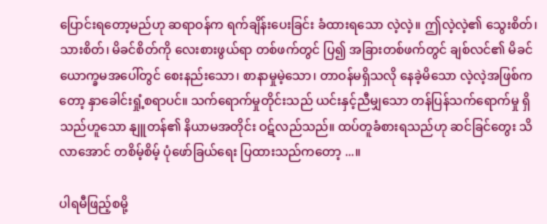ပြောင်းရတော့မည်ဟု ဆရာဝန်က ရက်ချိန်းပေးခြင်း ခံထားရသော လဲ့လဲ့။ ဤလဲ့လဲ့၏ သွေးစိတ်၊ သားစိတ်၊ မိခင်စိတ်ကို လေးစားဖွယ်ရာ တစ်ဖက်တွင် ပြ၍ အခြားတစ်ဖက်တွင် ချစ်လင်၏ မိခင် ယောက္ခမအပေါ်တွင် စေးနည်းသော၊ စာနာမှုမဲ့သော၊ တာဝန်မရှိသလို နေခဲ့မိသော လဲ့လဲ့အဖြစ်ကတော့ နှာခေါင်းရှုံ့စရာပင်။ သက်ရောက်မှုတိုင်းသည် ယင်းနှင့်ညီမျှသော တန်ပြန်သက်ရောက်မှု ရှိသည်ဟူသော နျူတန်၏ နိယာမအတိုင်း ဝဋ်လည်သည်။ ထပ်တူခံစားရသည်ဟု ဆင်ခြင်တွေး သိလာအောင် တစိမ့်စိမ့် ပုံဖော်ခြယ်ရေး ပြထားသည်ကတော့ ...။

ပါရမီဖြည့်စမို့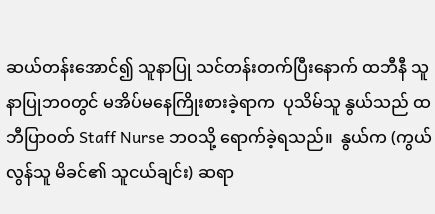ဆယ်တန်းအောင်၍ သူနာပြု သင်တန်းတက်ပြီးနောက် ထဘီနီ သူနာပြုဘဝတွင် မအိပ်မနေကြိုးစားခဲ့ရာက  ပုသိမ်သူ နွယ်သည် ထဘီပြာဝတ် Staff Nurse ဘဝသို့ ရောက်ခဲ့ရသည်။  နွယ်က (ကွယ်လွန်သူ မိခင်၏ သူငယ်ချင်း) ဆရာ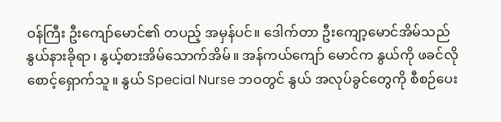ဝန်ကြီး ဦးကျော်မောင်၏ တပည့် အမှန်ပင်။ ဒေါက်တာ ဦးကျော့မောင်အိမ်သည် နွယ်နားခိုရာ၊ နွယ့်စားအိမ်သောက်အိမ်။ အန်ကယ်ကျော် မောင်က နွယ်ကို ဖခင်လို စောင့်ရှောက်သူ။ နွယ် Special Nurse ဘဝတွင် နွယ် အလုပ်ခွင်တွေကို စီစဉ်ပေး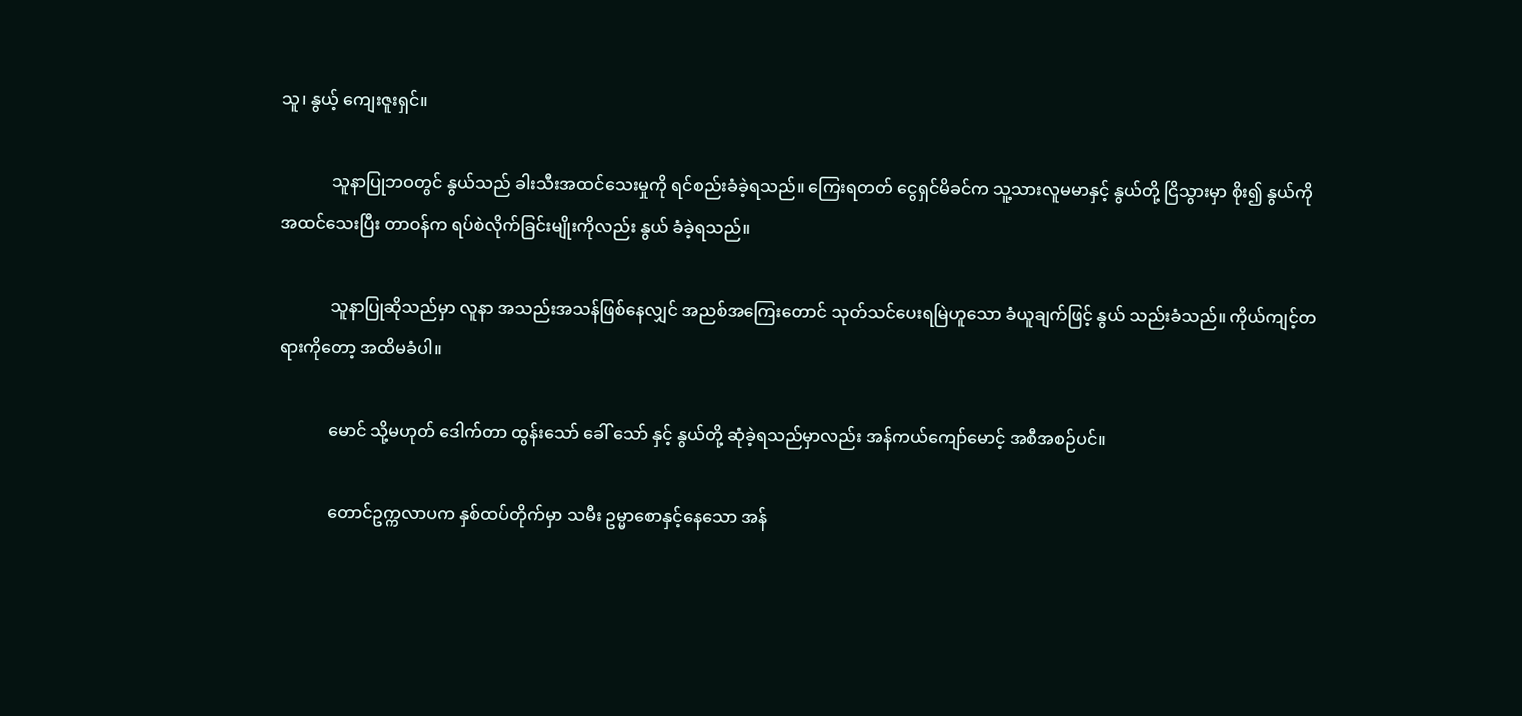သူ၊ နွယ့် ကျေးဇူးရှင်။

            သူနာပြုဘဝတွင် နွယ်သည် ခါးသီးအထင်သေးမှုကို ရင်စည်းခံခဲ့ရသည်။ ကြေးရတတ် ငွေရှင်မိခင်က သူ့သားလူမမာနှင့် နွယ်တို့ ငြိသွားမှာ စိုး၍ နွယ်ကို အထင်သေးပြီး တာဝန်က ရပ်စဲလိုက်ခြင်းမျိုးကိုလည်း နွယ် ခံခဲ့ရသည်။

            သူနာပြုဆိုသည်မှာ လူနာ အသည်းအသန်ဖြစ်နေလျှင် အညစ်အကြေးတောင် သုတ်သင်ပေးရမြဲဟူသော ခံယူချက်ဖြင့် နွယ် သည်းခံသည်။ ကိုယ်ကျင့်တရားကိုတော့ အထိမခံပါ။

            မောင် သို့မဟုတ် ဒေါက်တာ ထွန်းသော် ခေါ် သော် နှင့် နွယ်တို့ ဆုံခဲ့ရသည်မှာလည်း အန်ကယ်ကျော်မောင့် အစီအစဉ်ပင်။

            တောင်ဥက္ကလာပက နှစ်ထပ်တိုက်မှာ သမီး ဥမ္မာစောနှင့်နေသော အန်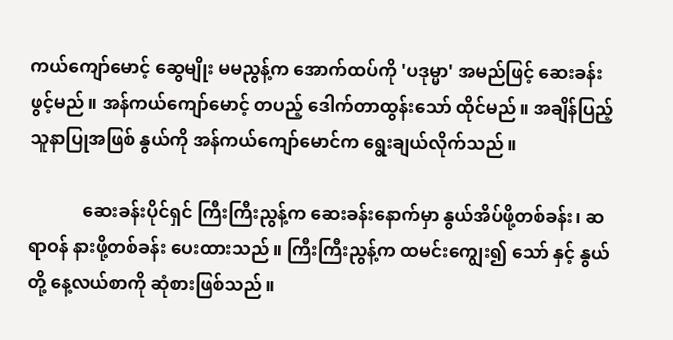ကယ်ကျော်မောင့် ဆွေမျိုး မမညွန့်က အောက်ထပ်ကို 'ပဒုမ္မာ' အမည်ဖြင့် ဆေးခန်းဖွင့်မည်။ အန်ကယ်ကျော်မောင့် တပည့် ဒေါက်တာထွန်းသော် ထိုင်မည်။ အချိန်ပြည့် သူနာပြုအဖြစ် နွယ်ကို အန်ကယ်ကျော်မောင်က ရွေးချယ်လိုက်သည်။

            ဆေးခန်းပိုင်ရှင် ကြီးကြီးညွန့်က ဆေးခန်းနောက်မှာ နွယ်အိပ်ဖို့တစ်ခန်း၊ ဆရာဝန် နားဖို့တစ်ခန်း ပေးထားသည်။ ကြီးကြီးညွန့်က ထမင်းကျွေး၍ သော် နှင့် နွယ်တို့ နေ့လယ်စာကို ဆုံစားဖြစ်သည်။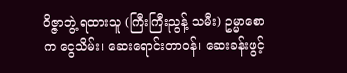ဝိဇ္ဇာဘွဲ့ ရထားသူ (ကြီးကြီးညွန့် သမီး) ဥမ္မာစောက ငွေသိမ်း၊ ဆေးရောင်းတာဝန်၊ ဆေးခန်းဖွင့်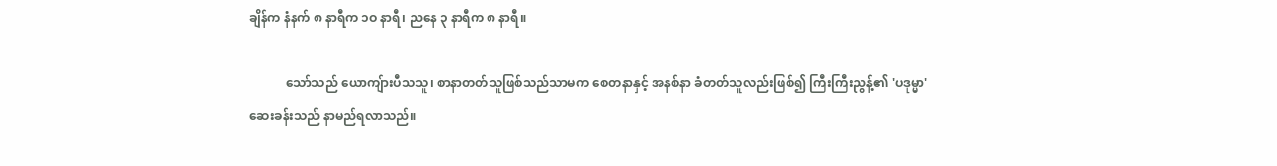ချိန်က နံနက် ၈ နာရီက ၁ဝ နာရီ၊ ညနေ ၃ နာရီက ၈ နာရီ။

            သော်သည် ယောကျ်ားပီသသူ၊ စာနာတတ်သူဖြစ်သည်သာမက စေတနာနှင့် အနစ်နာ ခံတတ်သူလည်းဖြစ်၍ ကြီးကြီးညွန့်၏ 'ပဒုမ္မာ' ဆေးခန်းသည် နာမည်ရလာသည်။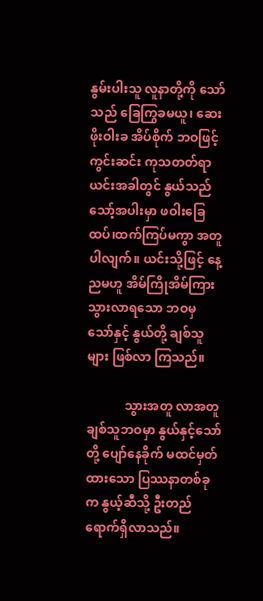နွမ်းပါးသူ လူနာတို့ကို သော်သည် ခြေကြွခမယူ၊ ဆေးဖိုးဝါးခ အိပ်စိုက် ဘဝဖြင့် ကွင်းဆင်း ကုသတတ်ရာ ယင်းအခါတွင် နွယ်သည် သော့်အပါးမှာ ဖဝါးခြေထပ်၊ထက်ကြပ်မကွာ အတူပါလျက်။ ယင်းသို့ဖြင့် နေ့ညမဟူ အိမ်ကြိုအိမ်ကြား သွားလာရသော ဘဝမှ သော်နှင့် နွယ်တို့ ချစ်သူများ ဖြစ်လာ ကြသည်။

            သွားအတူ လာအတူ ချစ်သူဘဝမှာ နွယ်နှင့်သော်တို့ ပျော်နေခိုက် မထင်မှတ်ထားသော ပြဿနာတစ်ခုက နွယ့်ဆီသို့ ဦးတည်ရောက်ရှိလာသည်။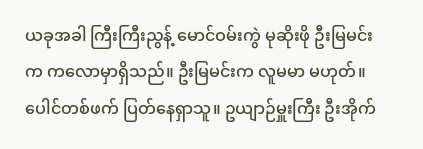ယခုအခါ ကြီးကြီးညွန့် မောင်ဝမ်းကွဲ မုဆိုးဖို ဦးမြမင်းက ကလောမှာရှိသည်။ ဦးမြမင်းက လူမမာ မဟုတ်။ ပေါင်တစ်ဖက် ပြတ်နေရှာသူ။ ဥယျာဉ်မှူးကြီး ဦးအိုက်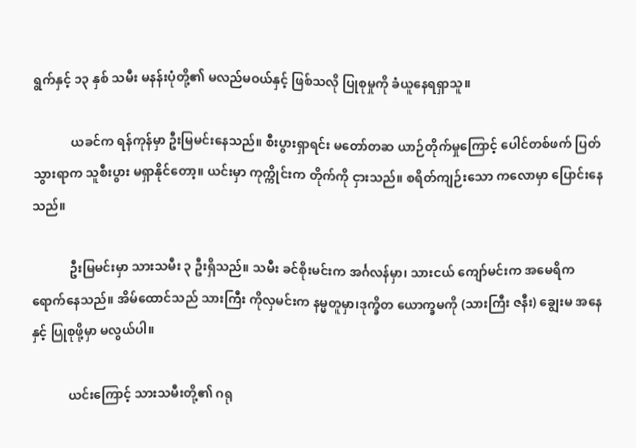ရွက်နှင့် ၁၃ နှစ် သမီး မနန်းပုံတို့၏ မလည်မဝယ်နှင့် ဖြစ်သလို ပြုစုမှုကို ခံယူနေရရှာသူ။

            ယခင်က ရန်ကုန်မှာ ဦးမြမင်းနေသည်။ စီးပွားရှာရင်း မတော်တဆ ယာဉ်တိုက်မှုကြောင့် ပေါင်တစ်ဖက် ပြတ်သွားရာက သူစီးပွား မရှာနိုင်တော့။ ယင်းမှာ ကုက္ကိုင်းက တိုက်ကို ငှားသည်။ စရိတ်ကျဉ်းသော ကလောမှာ ပြောင်းနေသည်။

            ဦးမြမင်းမှာ သားသမီး ၃ ဦးရှိသည်။ သမီး ခင်စိုးမင်းက အင်္ဂလန်မှာ၊ သားငယ် ကျော်မင်းက အမေရိက ရောက်နေသည်။ အိမ်ထောင်သည် သားကြီး ကိုလှမင်းက နမ္မတူမှာ၊ဒုက္ခိတ ယောက္ခမကို (သားကြီး ဇနီး) ချွေးမ အနေနှင့် ပြုစုဖို့မှာ မလွယ်ပါ။

            ယင်းကြောင့် သားသမီးတို့၏ ဂရု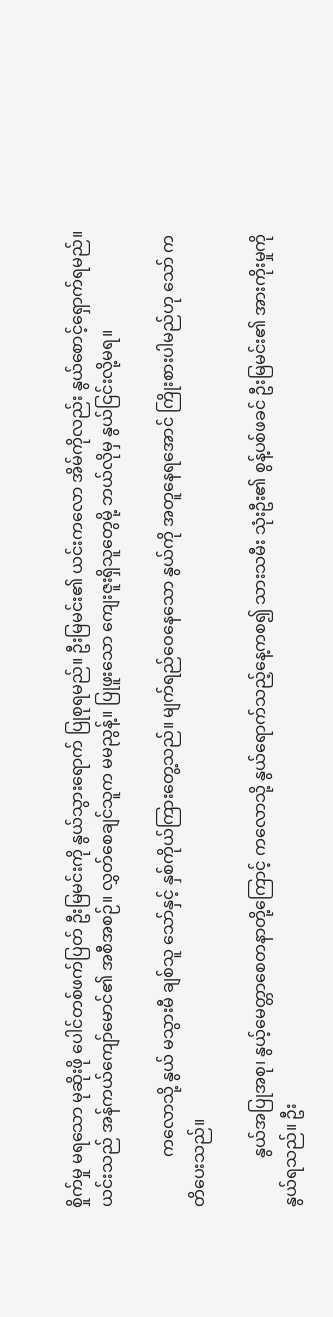စှိုက်မှု မရသော မုဆိုးဖို ပေါင်တစ်ဖက်ပြတ် ဦးမြမင်းကို နွယ်သွားရောက် ပြုစုရမည်။ ဦးမြမင်း၏ ယင်းကလော အိမ်ကိုလည်း နွယ်စောင့်ရှောက်ရမည်။  ယင်းသည် အန်ကယ်ကျော်မောင်၏ အစီအစဉ်။ လွှတ်စေချင်သူက မမညွန့်။ ပြုဖူးသော ကျေးဇူးရှိသူတွေမို့ ဘယ်လိုမှ နွယ်ငြင်းလို့မရ။

            ကလောသို့ နွယ် မသွားမီ ချစ်သူ သော်နှင့် နှစ်ကိုယ်ကြားတွေ့သည်။ မျက်ရည်ဝေနေသော နွယ်ကို အတူနေရအောင် ကြိုးစားပါမည်ဟု သော် ကတိပေးသည်။

            နွယ်အပြုအစု၊ နွယ့်မေတ္တာစေတနာတို့ကြောင့် ကလောသို့ နွယ်ရောက်သည့်နေ့ကစ၍ သားသမီး သုံးဦး၏ စွန့်ပစ်ဖခင် ဦးမြမင်း၏ အားကိုးမှုကို နွယ်ရသည်။ ဦး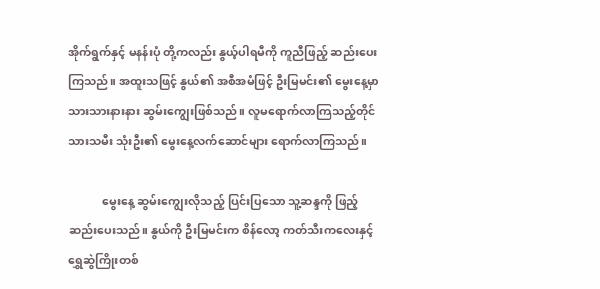အိုက်ရွက်နှင့် မနန်းပုံ တို့ကလည်း နွယ့်ပါရမီကို ကူညီဖြည့် ဆည်းပေးကြသည်။ အထူးသဖြင့် နွယ်၏ အစီအမံဖြင့် ဦးမြမင်း၏ မွေးနေ့မှာ သားသားနားနား ဆွမ်းကျွေးဖြစ်သည်။ လူမရောက်လာကြသည့်တိုင် သားသမီး သုံးဦး၏ မွေးနေ့လက်ဆောင်များ ရောက်လာကြသည်။

            မွေးနေ့ ဆွမ်းကျွေးလိုသည့် ပြင်းပြသော သူ့ဆန္ဒကို ဖြည့်ဆည်းပေးသည်။ နွယ်ကို ဦးမြမင်းက စိန်လော့ ကတ်သီးကလေးနှင့် ရွှေဆွဲကြိုးတစ်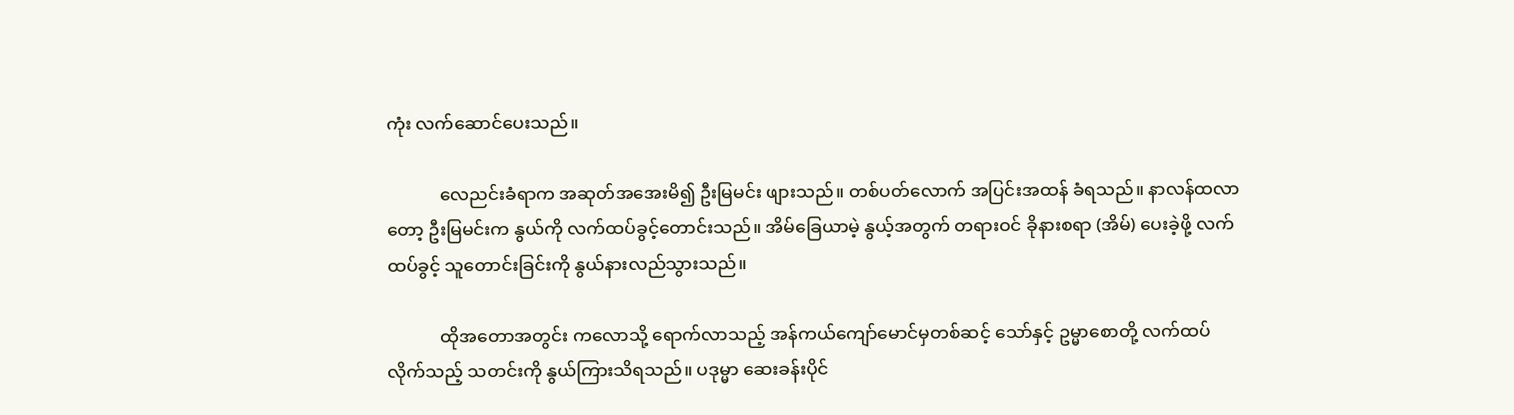ကုံး လက်ဆောင်ပေးသည်။

            လေညင်းခံရာက အဆုတ်အအေးမိ၍ ဦးမြမင်း ဖျားသည်။ တစ်ပတ်လောက် အပြင်းအထန် ခံရသည်။ နာလန်ထလာတော့ ဦးမြမင်းက နွယ်ကို လက်ထပ်ခွင့်တောင်းသည်။ အိမ်ခြေယာမဲ့ နွယ့်အတွက် တရားဝင် ခိုနားစရာ (အိမ်) ပေးခဲ့ဖို့ လက်ထပ်ခွင့် သူတောင်းခြင်းကို နွယ်နားလည်သွားသည်။

            ထိုအတောအတွင်း ကလောသို့ ရောက်လာသည့် အန်ကယ်ကျော်မောင်မှတစ်ဆင့် သော်နှင့် ဥမ္မာစောတို့ လက်ထပ်လိုက်သည့် သတင်းကို နွယ်ကြားသိရသည်။ ပဒုမ္မာ ဆေးခန်းပိုင်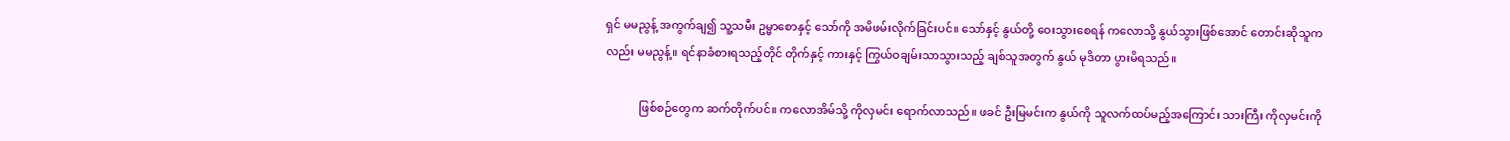ရှင် မမညွန့် အကွက်ချ၍ သူ့သမီး ဥမ္မာစောနှင့် သော်ကို အမိဖမ်းလိုက်ခြင်းပင်။ သော်နှင့် နွယ်တို့ ဝေးသွားစေရန် ကလောသို့ နွယ်သွားဖြစ်အောင် တောင်းဆိုသူကလည်း မမညွန့်။ ရင်နာခံစားရသည့်တိုင် တိုက်နှင့် ကားနှင့် ကြွယ်ဝချမ်းသာသွားသည့် ချစ်သူအတွက် နွယ် မုဒိတာ ပွားမိရသည်။

            ဖြစ်စဉ်တွေက ဆက်တိုက်ပင်။ ကလောအိမ်သို့ ကိုလှမင်း ရောက်လာသည်။ ဖခင် ဦးမြမင်းက နွယ်ကို သူလက်ထပ်မည့်အကြောင်း သားကြီး ကိုလှမင်းကို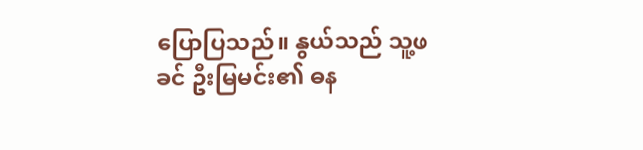ပြောပြသည်။ နွယ်သည် သူ့ဖခင် ဦးမြမင်း၏ ဓန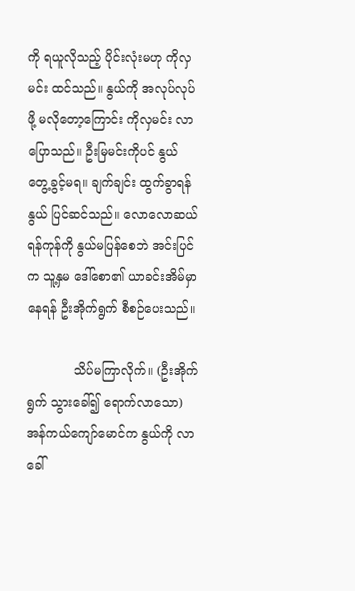ကို ရယူလိုသည့် ပိုင်းလုံးမဟု ကိုလှမင်း ထင်သည်။ နွယ်ကို အလုပ်လုပ်ဖို့ မလိုတော့ကြောင်း ကိုလှမင်း လာပြောသည်။ ဦးမြမင်းကိုပင် နွယ် တွေ့ခွင့်မရ။ ချက်ချင်း ထွက်ခွာရန် နွယ် ပြင်ဆင်သည်။ လောလောဆယ် ရန်ကုန်ကို နွယ်မပြန်စေဘဲ အင်းပြင်က သူ့နှမ ဒေါ်စော၏ ယာခင်းအိမ်မှာ နေရန် ဦးအိုက်ရွက် စီစဉ်ပေးသည်။

            သိပ်မကြာလိုက်။ (ဦးအိုက်ရွက် သွားခေါ်၍ ရောက်လာသော) အန်ကယ်ကျော်မောင်က နွယ်ကို လာခေါ်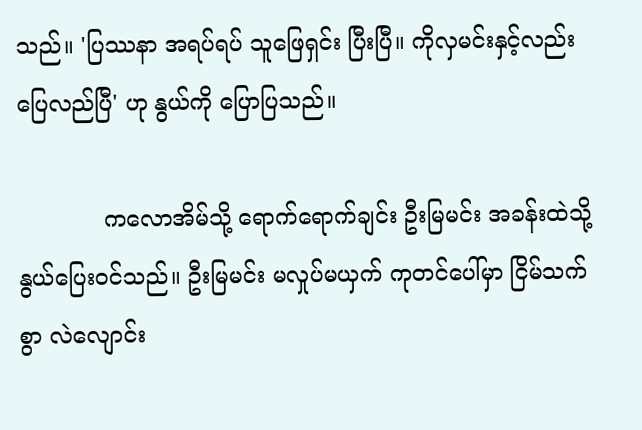သည်။ 'ပြဿနာ အရပ်ရပ် သူဖြေရှင်း ပြီးပြီ။ ကိုလှမင်းနှင့်လည်း ပြေလည်ပြီ' ဟု နွယ်ကို ပြောပြသည်။

            ကလောအိမ်သို့ ရောက်ရောက်ချင်း ဦးမြမင်း အခန်းထဲသို့ နွယ်ပြေးဝင်သည်။ ဦးမြမင်း မလှုပ်မယှက် ကုတင်ပေါ်မှာ ငြိမ်သက်စွာ လဲလျောင်း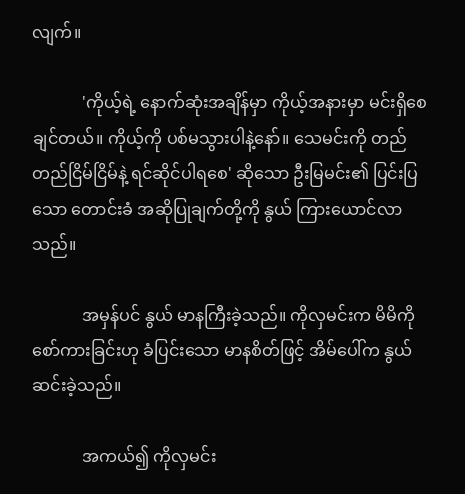လျက်။

            'ကိုယ့်ရဲ့ နောက်ဆုံးအချိန်မှာ ကိုယ့်အနားမှာ မင်းရှိစေချင်တယ်။ ကိုယ့်ကို ပစ်မသွားပါနဲ့နော်။ သေမင်းကို တည်တည်ငြိမ်ငြိမ်နဲ့ ရင်ဆိုင်ပါရစေ' ဆိုသော ဦးမြမင်း၏ ပြင်းပြသော တောင်းခံ အဆိုပြုချက်တို့ကို နွယ် ကြားယောင်လာသည်။

            အမှန်ပင် နွယ် မာနကြီးခဲ့သည်။ ကိုလှမင်းက မိမိကို စော်ကားခြင်းဟု ခံပြင်းသော မာနစိတ်ဖြင့် အိမ်ပေါ်က နွယ်ဆင်းခဲ့သည်။

            အကယ်၍ ကိုလှမင်း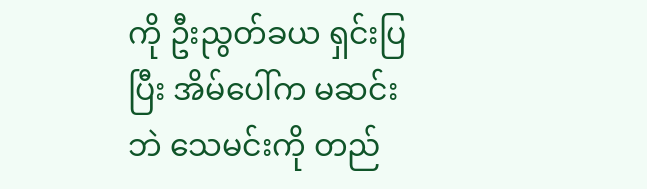ကို ဦးညွတ်ခယ ရှင်းပြပြီး အိမ်ပေါ်က မဆင်းဘဲ သေမင်းကို တည်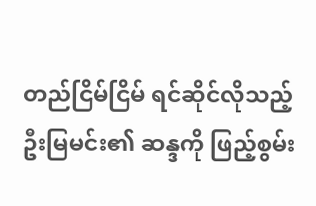တည်ငြိမ်ငြိမ် ရင်ဆိုင်လိုသည့် ဦးမြမင်း၏ ဆန္ဒကို ဖြည့်စွမ်း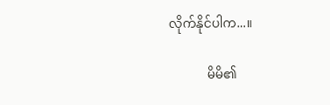လိုက်နိုင်ပါက...။

            မိမိ၏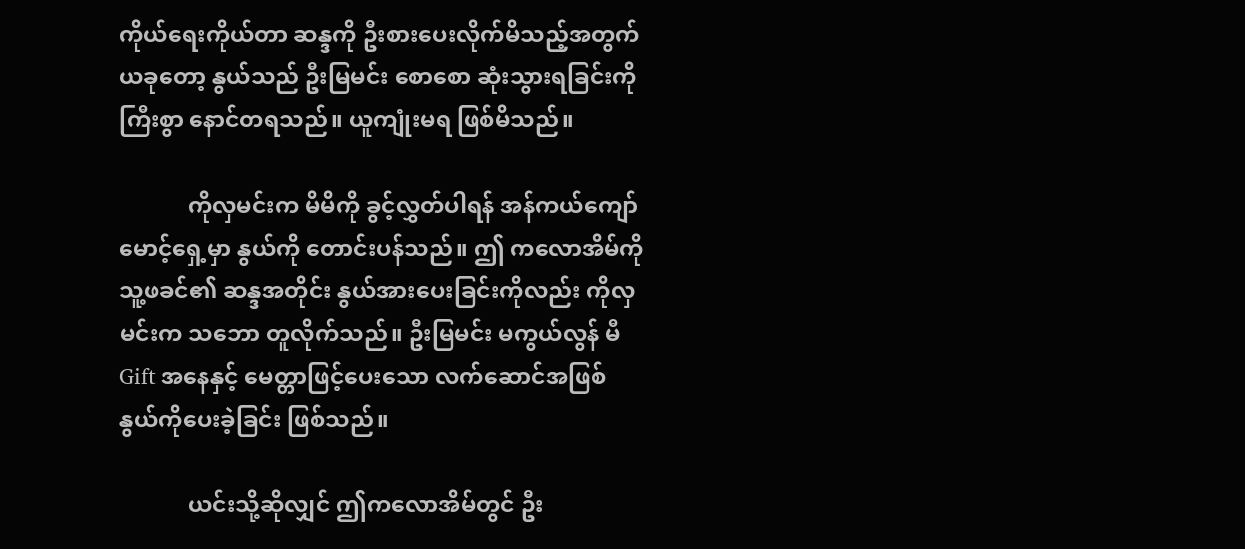ကိုယ်ရေးကိုယ်တာ ဆန္ဒကို ဦးစားပေးလိုက်မိသည့်အတွက် ယခုတော့ နွယ်သည် ဦးမြမင်း စောစော ဆုံးသွားရခြင်းကို ကြီးစွာ နောင်တရသည်။ ယူကျုံးမရ ဖြစ်မိသည်။

            ကိုလှမင်းက မိမိကို ခွင့်လွှတ်ပါရန် အန်ကယ်ကျော်မောင့်ရှေ့မှာ နွယ်ကို တောင်းပန်သည်။ ဤ ကလောအိမ်ကို သူ့ဖခင်၏ ဆန္ဒအတိုင်း နွယ်အားပေးခြင်းကိုလည်း ကိုလှမင်းက သဘော တူလိုက်သည်။ ဦးမြမင်း မကွယ်လွန် မီ Gift အနေနှင့် မေတ္တာဖြင့်ပေးသော လက်ဆောင်အဖြစ် နွယ်ကိုပေးခဲ့ခြင်း ဖြစ်သည်။

            ယင်းသို့ဆိုလျှင် ဤကလောအိမ်တွင် ဦး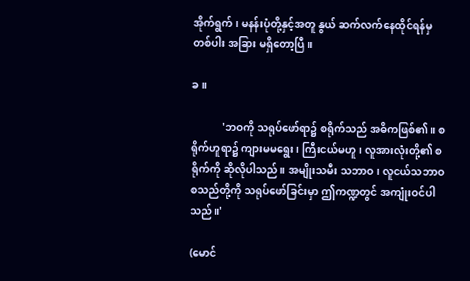အိုက်ရွက်၊ မနန်းပုံတို့နှင့်အတူ နွယ် ဆက်လက်နေထိုင်ရန်မှ တစ်ပါး အခြား မရှိတော့ပြီ။

ခ။

            'ဘဝကို သရုပ်ဖော်ရာ၌ စရိုက်သည် အဓိကဖြစ်၏။ စရိုက်ဟူရာ၌ ကျားမမရွေး၊ ကြီးငယ်မဟူ၊ လူအားလုံးတို့၏ စရိုက်ကို ဆိုလိုပါသည်။ အမျိုးသမီး သဘာဝ၊ လူငယ်သဘာဝ စသည်တို့ကို သရုပ်ဖော်ခြင်းမှာ ဤကဏ္ဍတွင် အကျုံးဝင်ပါသည်။'

(မောင်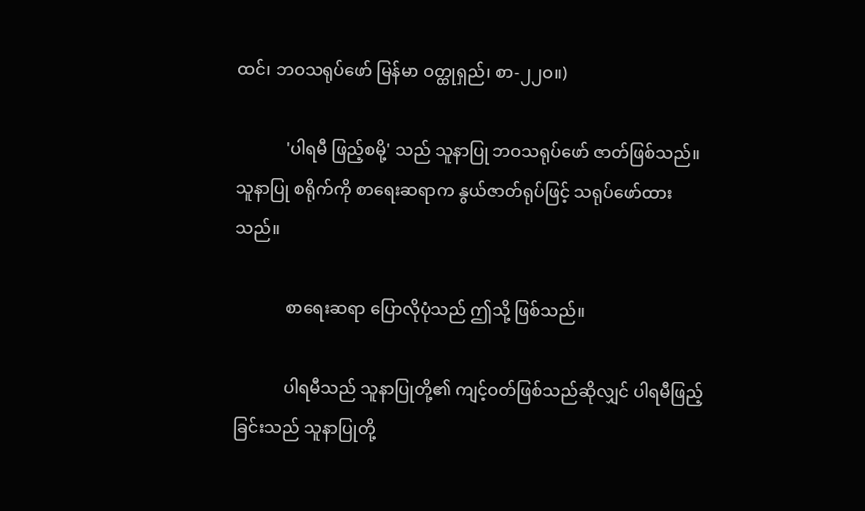ထင်၊ ဘဝသရုပ်ဖော် မြန်မာ ဝတ္ထုရှည်၊ စာ-၂၂ဝ။)

            'ပါရမီ ဖြည့်စမို့' သည် သူနာပြု ဘဝသရုပ်ဖော် ဇာတ်ဖြစ်သည်။ သူနာပြု စရိုက်ကို စာရေးဆရာက နွယ်ဇာတ်ရုပ်ဖြင့် သရုပ်ဖော်ထားသည်။

            စာရေးဆရာ ပြောလိုပုံသည် ဤသို့ ဖြစ်သည်။

            ပါရမီသည် သူနာပြုတို့၏ ကျင့်ဝတ်ဖြစ်သည်ဆိုလျှင် ပါရမီဖြည့်ခြင်းသည် သူနာပြုတို့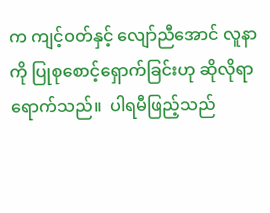က ကျင့်ဝတ်နှင့် လျော်ညီအောင် လူနာကို ပြုစုစောင့်ရှောက်ခြင်းဟု ဆိုလိုရာရောက်သည်။  ပါရမီဖြည့်သည်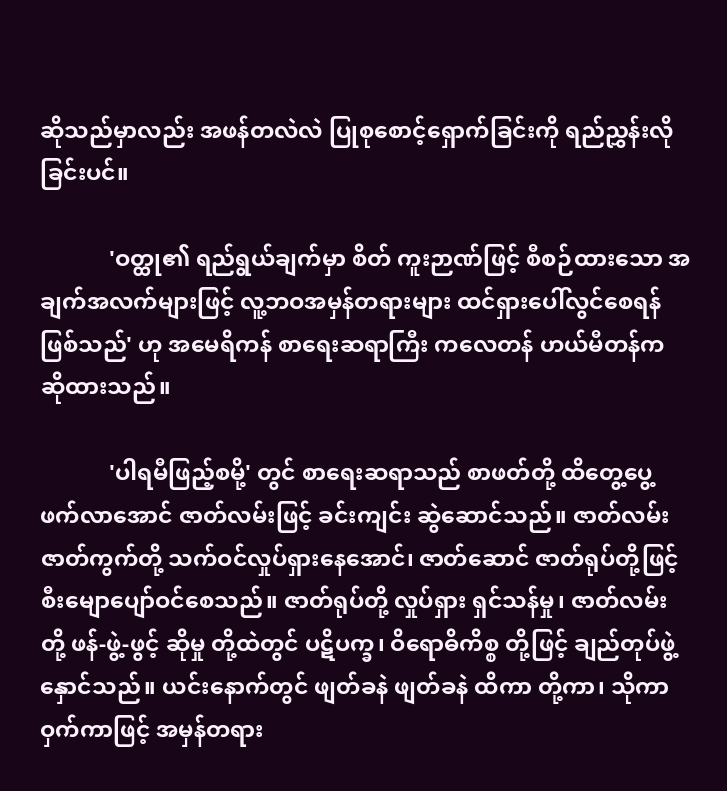ဆိုသည်မှာလည်း အဖန်တလဲလဲ ပြုစုစောင့်ရှောက်ခြင်းကို ရည်ညွှန်းလိုခြင်းပင်။

            'ဝတ္ထု၏ ရည်ရွယ်ချက်မှာ စိတ် ကူးဉာဏ်ဖြင့် စီစဉ်ထားသော အချက်အလက်များဖြင့် လူ့ဘဝအမှန်တရားများ ထင်ရှားပေါ်လွင်စေရန် ဖြစ်သည်' ဟု အမေရိကန် စာရေးဆရာကြီး ကလေတန် ဟယ်မီတန်က ဆိုထားသည်။

            'ပါရမီဖြည့်စမို့' တွင် စာရေးဆရာသည် စာဖတ်တို့ ထိတွေ့ပွေ့ဖက်လာအောင် ဇာတ်လမ်းဖြင့် ခင်းကျင်း ဆွဲဆောင်သည်။ ဇာတ်လမ်းဇာတ်ကွက်တို့ သက်ဝင်လှုပ်ရှားနေအောင်၊ ဇာတ်ဆောင် ဇာတ်ရုပ်တို့ဖြင့် စီးမျောပျော်ဝင်စေသည်။ ဇာတ်ရုပ်တို့ လှုပ်ရှား ရှင်သန်မှု၊ ဇာတ်လမ်းတို့ ဖန်-ဖွဲ့-ဖွင့် ဆိုမှု တို့ထဲတွင် ပဋိပက္ခ၊ ဝိရောဓိကိစ္စ တို့ဖြင့် ချည်တုပ်ဖွဲ့နှောင်သည်။ ယင်းနောက်တွင် ဖျတ်ခနဲ ဖျတ်ခနဲ ထိကာ တို့ကာ၊ သိုကာဝှက်ကာဖြင့် အမှန်တရား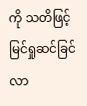ကို သတိဖြင့် မြင်ရှုဆင်ခြင်လာ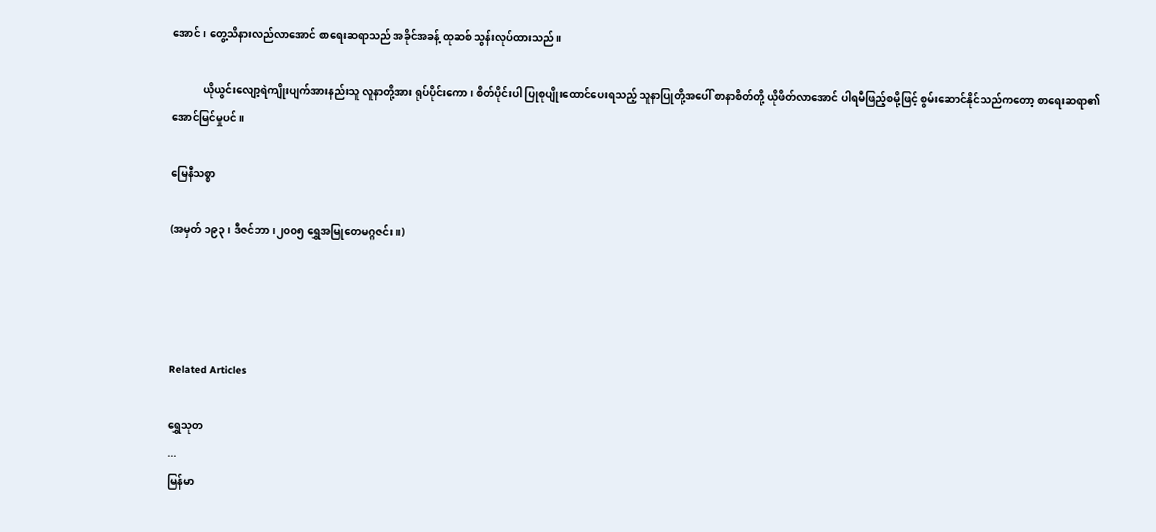အောင်၊ တွေ့သိနားလည်လာအောင် စာရေးဆရာသည် အခိုင်အခန့် ထုဆစ် သွန်းလုပ်ထားသည်။

            ယိုယွင်းလျော့ရဲကျိုးပျက်အားနည်းသူ လူနာတို့အား ရုပ်ပိုင်းကော၊ စိတ်ပိုင်းပါ ပြုစုပျိုးထောင်ပေးရသည့် သူနာပြုတို့အပေါ် စာနာစိတ်တို့ ယိုဖိတ်လာအောင် ပါရမီဖြည့်စမို့ဖြင့် စွမ်းဆောင်နိုင်သည်ကတော့ စာရေးဆရာ၏ အောင်မြင်မှုပင်။

မြေနီသစ္စာ

(အမှတ် ၁၉၃၊ ဒီဇင်ဘာ၊၂၀၀၅ ရွှေအမြုတေမဂ္ဂဇင်း။)




Related Articles

ရွှေသုတ‌
...
မြန်မာ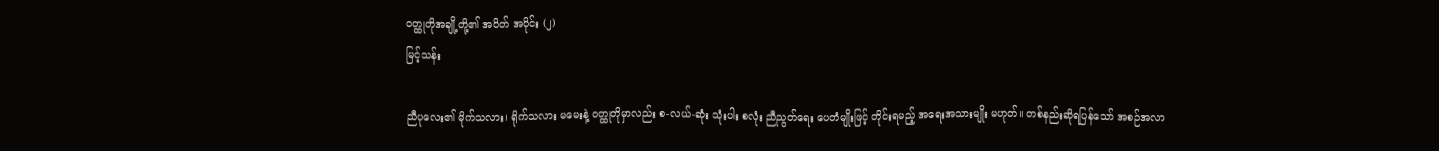ဝတ္ထုတိုအချို့တို့၏ အပိတ် အပိုင်း (၂)
မြင့်သန်း

ညီပုလေး၏ မိုက်သလား၊ ရိုက်သလား မမေးနဲ့ ဝတ္ထုတိုမှာလည်း စ-လယ်-ဆုံး သုံးပါး စလုံး ညီညွတ်ရေး ပေတံမျိုးဖြင့် တိုင်းရမည့် အရေးအသားမျိုး မဟုတ်။ တစ်နည်းဆိုရပြန်သော် အစဉ်အလာ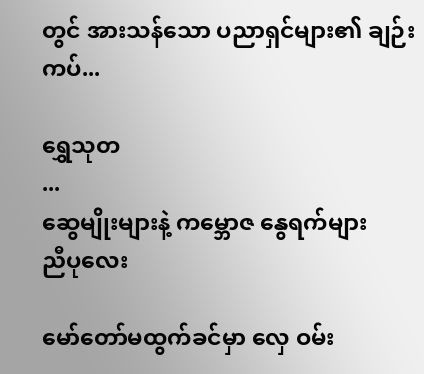တွင် အားသန်သော ပညာရှင်များ၏ ချဉ်းကပ်...

ရွှေသုတ‌
...
ဆွေမျိုးများနဲ့ ကမ္ဘောဇ နွေရက်များ
ညီပုလေး

မော်တော်မထွက်ခင်မှာ လှေ ဝမ်း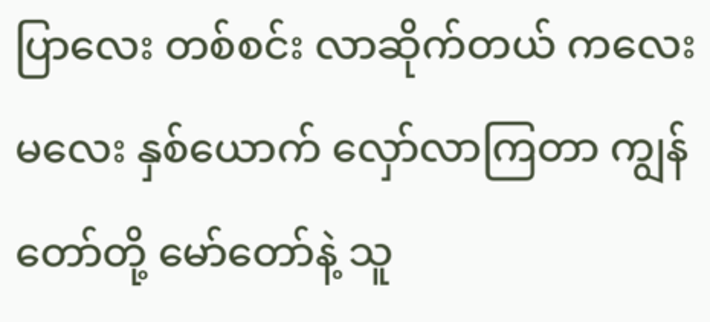ပြာလေး တစ်စင်း လာဆိုက်တယ် ကလေးမလေး နှစ်ယောက် လှော်လာကြတာ ကျွန်တော်တို့ မော်တော်နဲ့ သူ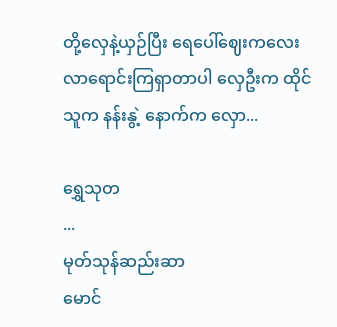တို့လှေနဲ့ယှဉ်ပြီး ရေပေါ်ဈေးကလေး လာရောင်းကြရှာတာပါ လှေဦးက ထိုင်သူက နန်းနွဲ့ နောက်က လှော...

ရွှေသုတ‌
...
မုတ်သုန်ဆည်းဆာ
မောင်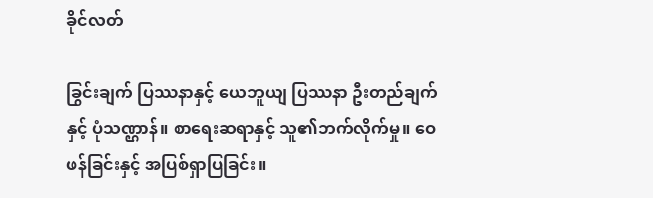ခိုင်လတ်

ခြွင်းချက် ပြဿနာနှင့် ယေဘူယျ ပြဿနာ ဦးတည်ချက်နှင့် ပုံသဏ္ဌာန်။ စာရေးဆရာနှင့် သူ၏ဘက်လိုက်မှု။ ဝေဖန်ခြင်းနှင့် အပြစ်ရှာပြခြင်း။